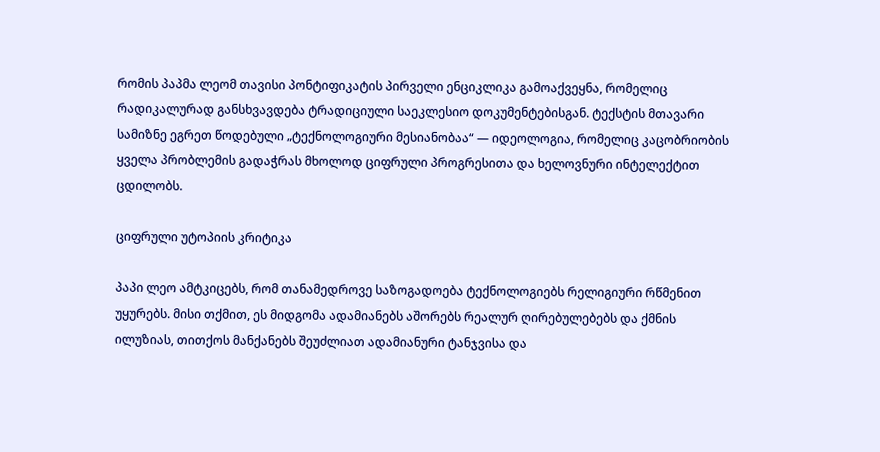რომის პაპმა ლეომ თავისი პონტიფიკატის პირველი ენციკლიკა გამოაქვეყნა, რომელიც რადიკალურად განსხვავდება ტრადიციული საეკლესიო დოკუმენტებისგან. ტექსტის მთავარი სამიზნე ეგრეთ წოდებული „ტექნოლოგიური მესიანობაა“ — იდეოლოგია, რომელიც კაცობრიობის ყველა პრობლემის გადაჭრას მხოლოდ ციფრული პროგრესითა და ხელოვნური ინტელექტით ცდილობს.

ციფრული უტოპიის კრიტიკა

პაპი ლეო ამტკიცებს, რომ თანამედროვე საზოგადოება ტექნოლოგიებს რელიგიური რწმენით უყურებს. მისი თქმით, ეს მიდგომა ადამიანებს აშორებს რეალურ ღირებულებებს და ქმნის ილუზიას, თითქოს მანქანებს შეუძლიათ ადამიანური ტანჯვისა და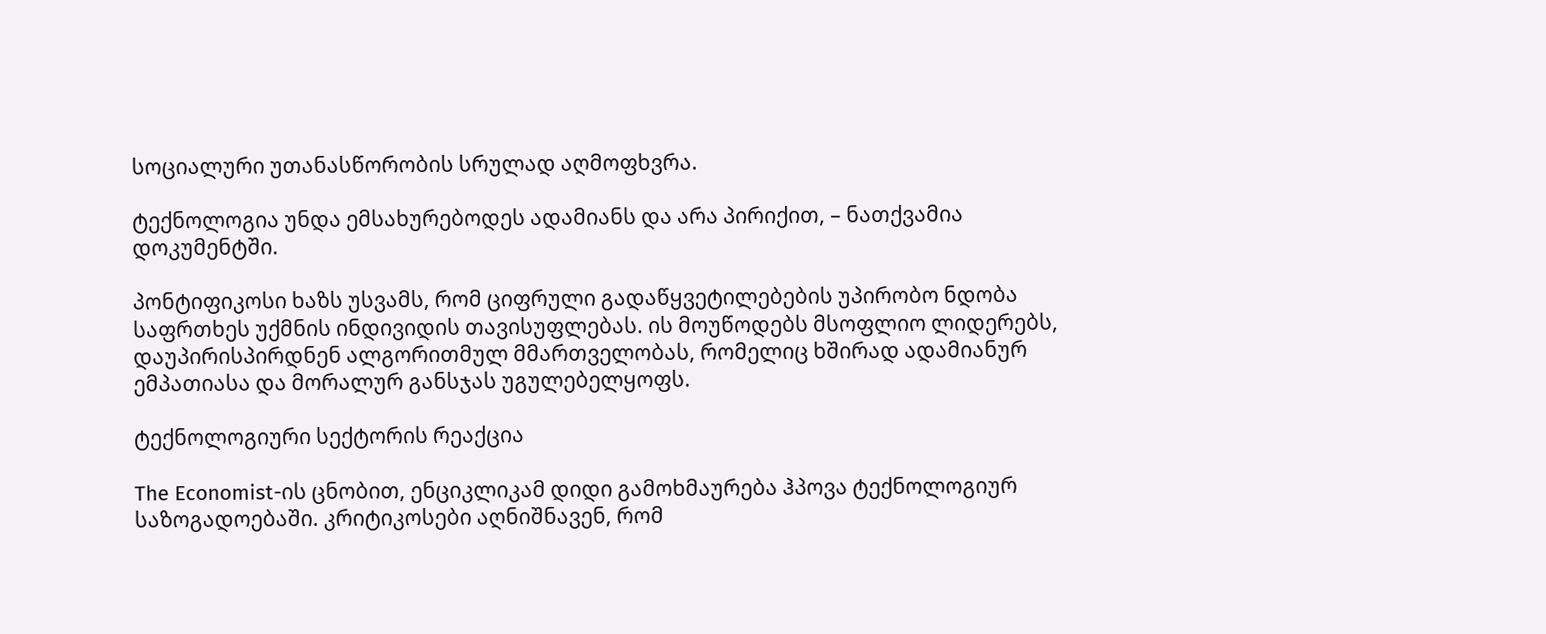სოციალური უთანასწორობის სრულად აღმოფხვრა.

ტექნოლოგია უნდა ემსახურებოდეს ადამიანს და არა პირიქით, – ნათქვამია დოკუმენტში.

პონტიფიკოსი ხაზს უსვამს, რომ ციფრული გადაწყვეტილებების უპირობო ნდობა საფრთხეს უქმნის ინდივიდის თავისუფლებას. ის მოუწოდებს მსოფლიო ლიდერებს, დაუპირისპირდნენ ალგორითმულ მმართველობას, რომელიც ხშირად ადამიანურ ემპათიასა და მორალურ განსჯას უგულებელყოფს.

ტექნოლოგიური სექტორის რეაქცია

The Economist-ის ცნობით, ენციკლიკამ დიდი გამოხმაურება ჰპოვა ტექნოლოგიურ საზოგადოებაში. კრიტიკოსები აღნიშნავენ, რომ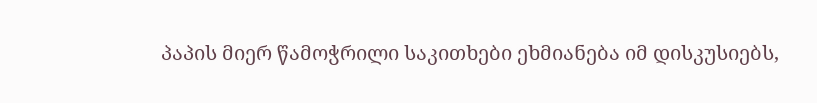პაპის მიერ წამოჭრილი საკითხები ეხმიანება იმ დისკუსიებს,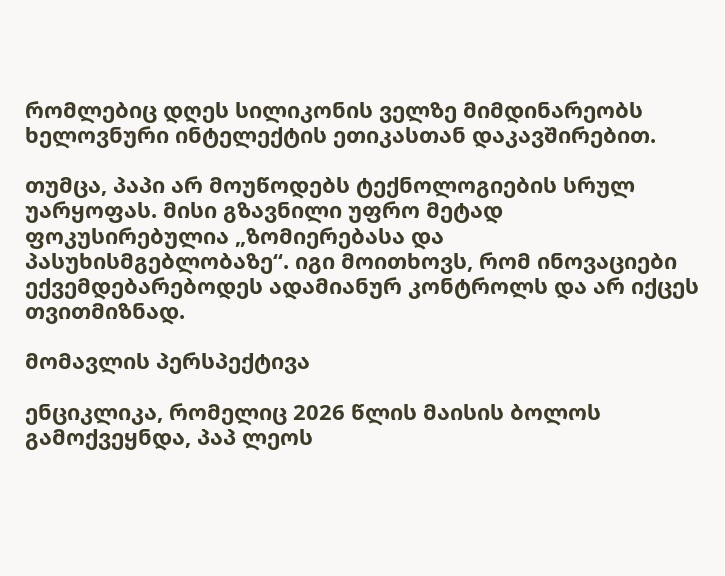რომლებიც დღეს სილიკონის ველზე მიმდინარეობს ხელოვნური ინტელექტის ეთიკასთან დაკავშირებით.

თუმცა, პაპი არ მოუწოდებს ტექნოლოგიების სრულ უარყოფას. მისი გზავნილი უფრო მეტად ფოკუსირებულია „ზომიერებასა და პასუხისმგებლობაზე“. იგი მოითხოვს, რომ ინოვაციები ექვემდებარებოდეს ადამიანურ კონტროლს და არ იქცეს თვითმიზნად.

მომავლის პერსპექტივა

ენციკლიკა, რომელიც 2026 წლის მაისის ბოლოს გამოქვეყნდა, პაპ ლეოს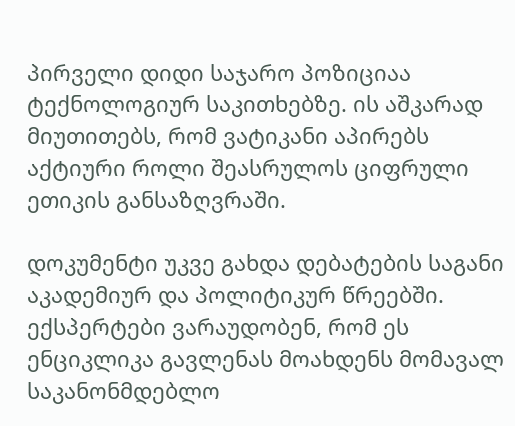პირველი დიდი საჯარო პოზიციაა ტექნოლოგიურ საკითხებზე. ის აშკარად მიუთითებს, რომ ვატიკანი აპირებს აქტიური როლი შეასრულოს ციფრული ეთიკის განსაზღვრაში.

დოკუმენტი უკვე გახდა დებატების საგანი აკადემიურ და პოლიტიკურ წრეებში. ექსპერტები ვარაუდობენ, რომ ეს ენციკლიკა გავლენას მოახდენს მომავალ საკანონმდებლო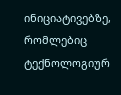ინიციატივებზე, რომლებიც ტექნოლოგიურ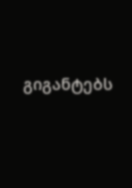გიგანტებს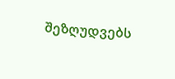შეზღუდვებს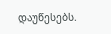დაუწესებს.